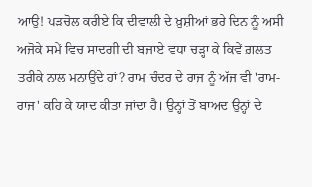ਆਉ! ਪੜਚੋਲ ਕਰੀਏ ਕਿ ਦੀਵਾਲੀ ਦੇ ਖ਼ੁਸ਼ੀਆਂ ਭਰੇ ਦਿਨ ਨੂੰ ਅਸੀ ਅਜੋਕੇ ਸਮੇਂ ਵਿਚ ਸਾਦਗੀ ਦੀ ਬਜਾਏ ਵਧਾ ਚੜ੍ਹਾ ਕੇ ਕਿਵੇਂ ਗ਼ਲਤ ਤਰੀਕੇ ਨਾਲ ਮਨਾਉਂਦੇ ਹਾਂ? ਰਾਮ ਚੰਦਰ ਦੇ ਰਾਜ ਨੂੰ ਅੱਜ ਵੀ 'ਰਾਮ-ਰਾਜ' ਕਹਿ ਕੇ ਯਾਦ ਕੀਤਾ ਜਾਂਦਾ ਹੈ। ਉਨ੍ਹਾਂ ਤੋਂ ਬਾਅਦ ਉਨ੍ਹਾਂ ਦੇ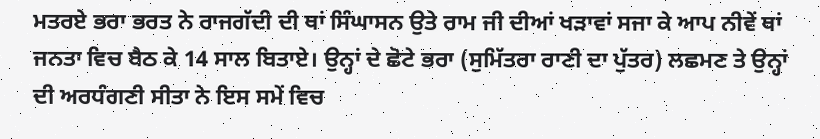ਮਤਰਏ ਭਰਾ ਭਰਤ ਨੇ ਰਾਜਗੱਦੀ ਦੀ ਥਾਂ ਸਿੰਘਾਸਨ ਉਤੇ ਰਾਮ ਜੀ ਦੀਆਂ ਖੜਾਵਾਂ ਸਜਾ ਕੇ ਆਪ ਨੀਵੇਂ ਥਾਂ ਜਨਤਾ ਵਿਚ ਬੈਠ ਕੇ 14 ਸਾਲ ਬਿਤਾਏ। ਉਨ੍ਹਾਂ ਦੇ ਛੋਟੇ ਭਰਾ (ਸੁਮਿੱਤਰਾ ਰਾਣੀ ਦਾ ਪੁੱਤਰ) ਲਛਮਣ ਤੇ ਉਨ੍ਹਾਂ ਦੀ ਅਰਧੰਗਣੀ ਸੀਤਾ ਨੇ ਇਸ ਸਮੇਂ ਵਿਚ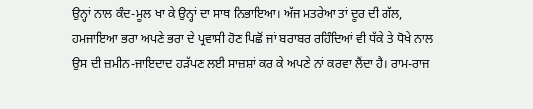ਉਨ੍ਹਾਂ ਨਾਲ ਕੰਦ-ਮੂਲ ਖਾ ਕੇ ਉਨ੍ਹਾਂ ਦਾ ਸਾਥ ਨਿਭਾਇਆ। ਅੱਜ ਮਤਰੇਆ ਤਾਂ ਦੂਰ ਦੀ ਗੱਲ, ਹਮਜਾਇਆ ਭਰਾ ਅਪਣੇ ਭਰਾ ਦੇ ਪ੍ਰਵਾਸੀ ਹੋਣ ਪਿਛੋਂ ਜਾਂ ਬਰਾਬਰ ਰਹਿੰਦਿਆਂ ਵੀ ਧੱਕੇ ਤੇ ਧੋਖੇ ਨਾਲ ਉਸ ਦੀ ਜ਼ਮੀਨ-ਜਾਇਦਾਦ ਹੜੱਪਣ ਲਈ ਸਾਜ਼ਸ਼ਾਂ ਕਰ ਕੇ ਅਪਣੇ ਨਾਂ ਕਰਵਾ ਲੈਂਦਾ ਹੈ। ਰਾਮ-ਰਾਜ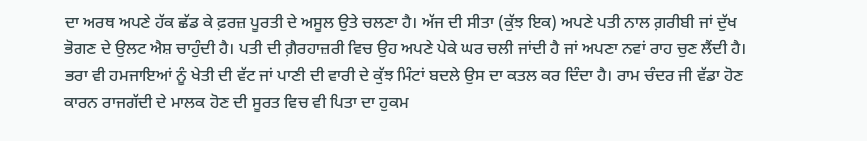ਦਾ ਅਰਥ ਅਪਣੇ ਹੱਕ ਛੱਡ ਕੇ ਫ਼ਰਜ਼ ਪੂਰਤੀ ਦੇ ਅਸੂਲ ਉਤੇ ਚਲਣਾ ਹੈ। ਅੱਜ ਦੀ ਸੀਤਾ (ਕੁੱਝ ਇਕ) ਅਪਣੇ ਪਤੀ ਨਾਲ ਗ਼ਰੀਬੀ ਜਾਂ ਦੁੱਖ ਭੋਗਣ ਦੇ ਉਲਟ ਐਸ਼ ਚਾਹੁੰਦੀ ਹੈ। ਪਤੀ ਦੀ ਗ਼ੈਰਹਾਜ਼ਰੀ ਵਿਚ ਉਹ ਅਪਣੇ ਪੇਕੇ ਘਰ ਚਲੀ ਜਾਂਦੀ ਹੈ ਜਾਂ ਅਪਣਾ ਨਵਾਂ ਰਾਹ ਚੁਣ ਲੈਂਦੀ ਹੈ। ਭਰਾ ਵੀ ਹਮਜਾਇਆਂ ਨੂੰ ਖੇਤੀ ਦੀ ਵੱਟ ਜਾਂ ਪਾਣੀ ਦੀ ਵਾਰੀ ਦੇ ਕੁੱਝ ਮਿੰਟਾਂ ਬਦਲੇ ਉਸ ਦਾ ਕਤਲ ਕਰ ਦਿੰਦਾ ਹੈ। ਰਾਮ ਚੰਦਰ ਜੀ ਵੱਡਾ ਹੋਣ ਕਾਰਨ ਰਾਜਗੱਦੀ ਦੇ ਮਾਲਕ ਹੋਣ ਦੀ ਸੂਰਤ ਵਿਚ ਵੀ ਪਿਤਾ ਦਾ ਹੁਕਮ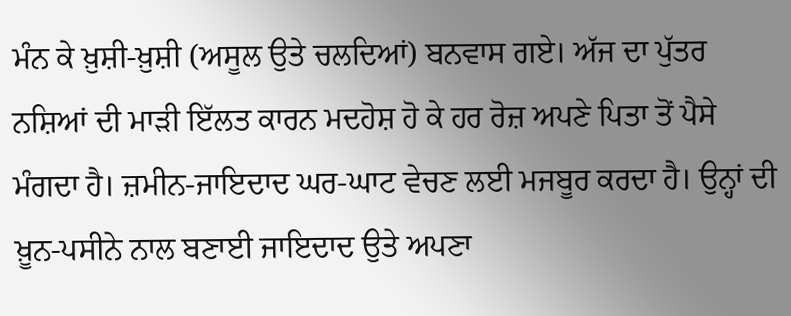ਮੰਨ ਕੇ ਖ਼ੁਸ਼ੀ-ਖ਼ੁਸ਼ੀ (ਅਸੂਲ ਉਤੇ ਚਲਦਿਆਂ) ਬਨਵਾਸ ਗਏ। ਅੱਜ ਦਾ ਪੁੱਤਰ ਨਸ਼ਿਆਂ ਦੀ ਮਾੜੀ ਇੱਲਤ ਕਾਰਨ ਮਦਹੋਸ਼ ਹੋ ਕੇ ਹਰ ਰੋਜ਼ ਅਪਣੇ ਪਿਤਾ ਤੋਂ ਪੈਸੇ ਮੰਗਦਾ ਹੈ। ਜ਼ਮੀਨ-ਜਾਇਦਾਦ ਘਰ-ਘਾਟ ਵੇਚਣ ਲਈ ਮਜਬੂਰ ਕਰਦਾ ਹੈ। ਉਨ੍ਹਾਂ ਦੀ ਖ਼ੂਨ-ਪਸੀਨੇ ਨਾਲ ਬਣਾਈ ਜਾਇਦਾਦ ਉਤੇ ਅਪਣਾ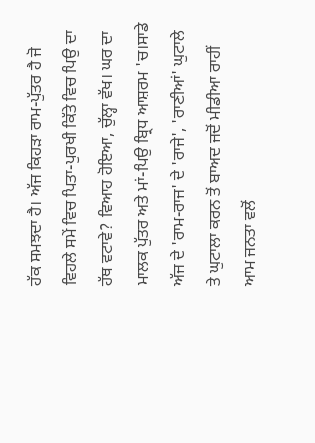ਹੱਕ ਸਮਝਦਾ ਹੈ। ਅੱਜ ਕਿਹੜਾ ਰਾਮ-ਪੁੱਤਰ ਹੈ ਜੋ ਵਿਹਲੇ ਸਮੇਂ ਵਿਚ ਪਿਤਾ-ਪੁਰਖੀ ਕਿੱਤੇ ਵਿਚ ਪਿਉ ਦਾ ਹੱਥ ਵਟਾਵੇ? ਵਿਆਹ ਹੋਇਆ, ਚੁੱਲ੍ਹਾ ਵੱਖ। ਘਰ ਦਾ ਮਾਲਕ ਪੁੱਤਰ ਅਤੇ ਮਾਂ-ਪਿਉ ਬ੍ਰਿਧ ਆਸ਼ਰਮ 'ਚ।ਸਾਡੇ ਅੱਜ ਦੇ 'ਰਾਮ-ਰਾਜ' ਦੇ 'ਰਾਜੇ', 'ਰਾਣੀਆਂ' ਘੁਟਾਲੇ ਤੇ ਘੁਟਾਲਾ ਕਰਨ ਤੋਂ ਬਾਅਦ ਜਦੋਂ ਮੀਡੀਆ ਰਾਹੀਂ ਆਮ ਜਨਤਾ ਵਲੋਂ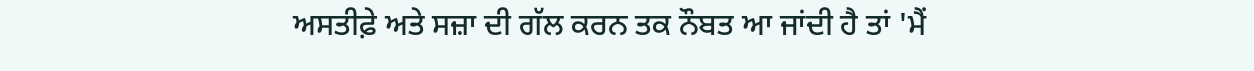ਅਸਤੀਫ਼ੇ ਅਤੇ ਸਜ਼ਾ ਦੀ ਗੱਲ ਕਰਨ ਤਕ ਨੌਬਤ ਆ ਜਾਂਦੀ ਹੈ ਤਾਂ 'ਮੈਂ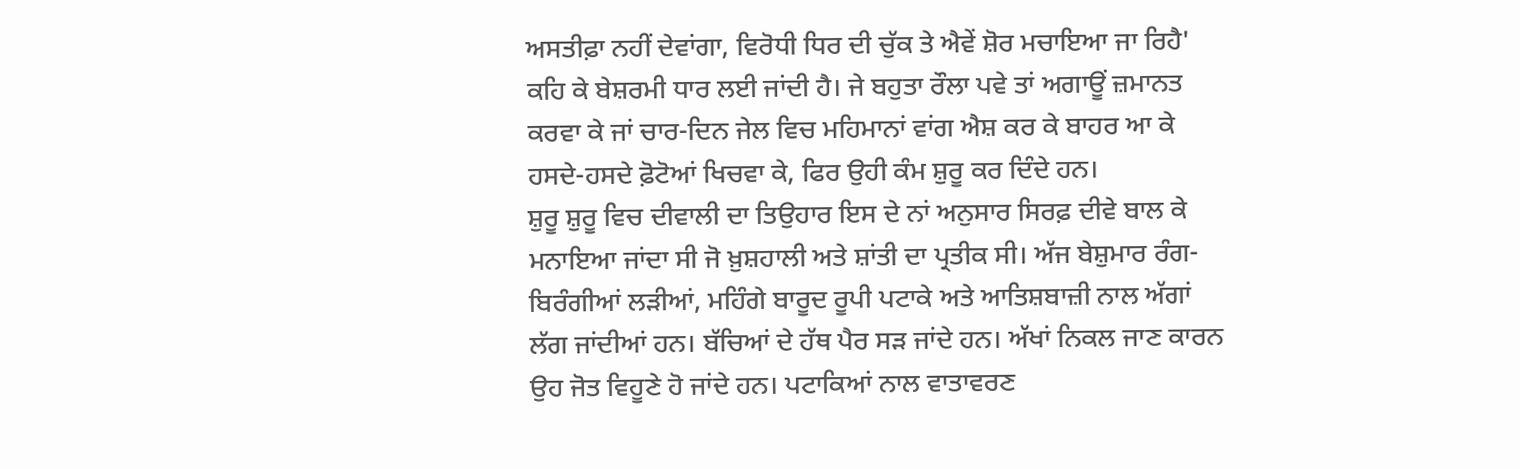ਅਸਤੀਫ਼ਾ ਨਹੀਂ ਦੇਵਾਂਗਾ, ਵਿਰੋਧੀ ਧਿਰ ਦੀ ਚੁੱਕ ਤੇ ਐਵੇਂ ਸ਼ੋਰ ਮਚਾਇਆ ਜਾ ਰਿਹੈ' ਕਹਿ ਕੇ ਬੇਸ਼ਰਮੀ ਧਾਰ ਲਈ ਜਾਂਦੀ ਹੈ। ਜੇ ਬਹੁਤਾ ਰੌਲਾ ਪਵੇ ਤਾਂ ਅਗਾਊਂ ਜ਼ਮਾਨਤ ਕਰਵਾ ਕੇ ਜਾਂ ਚਾਰ-ਦਿਨ ਜੇਲ ਵਿਚ ਮਹਿਮਾਨਾਂ ਵਾਂਗ ਐਸ਼ ਕਰ ਕੇ ਬਾਹਰ ਆ ਕੇ ਹਸਦੇ-ਹਸਦੇ ਫ਼ੋਟੋਆਂ ਖਿਚਵਾ ਕੇ, ਫਿਰ ਉਹੀ ਕੰਮ ਸ਼ੁਰੂ ਕਰ ਦਿੰਦੇ ਹਨ।
ਸ਼ੁਰੂ ਸ਼ੁਰੂ ਵਿਚ ਦੀਵਾਲੀ ਦਾ ਤਿਉਹਾਰ ਇਸ ਦੇ ਨਾਂ ਅਨੁਸਾਰ ਸਿਰਫ਼ ਦੀਵੇ ਬਾਲ ਕੇ ਮਨਾਇਆ ਜਾਂਦਾ ਸੀ ਜੋ ਖ਼ੁਸ਼ਹਾਲੀ ਅਤੇ ਸ਼ਾਂਤੀ ਦਾ ਪ੍ਰਤੀਕ ਸੀ। ਅੱਜ ਬੇਸ਼ੁਮਾਰ ਰੰਗ-ਬਿਰੰਗੀਆਂ ਲੜੀਆਂ, ਮਹਿੰਗੇ ਬਾਰੂਦ ਰੂਪੀ ਪਟਾਕੇ ਅਤੇ ਆਤਿਸ਼ਬਾਜ਼ੀ ਨਾਲ ਅੱਗਾਂ ਲੱਗ ਜਾਂਦੀਆਂ ਹਨ। ਬੱਚਿਆਂ ਦੇ ਹੱਥ ਪੈਰ ਸੜ ਜਾਂਦੇ ਹਨ। ਅੱਖਾਂ ਨਿਕਲ ਜਾਣ ਕਾਰਨ ਉਹ ਜੋਤ ਵਿਹੂਣੇ ਹੋ ਜਾਂਦੇ ਹਨ। ਪਟਾਕਿਆਂ ਨਾਲ ਵਾਤਾਵਰਣ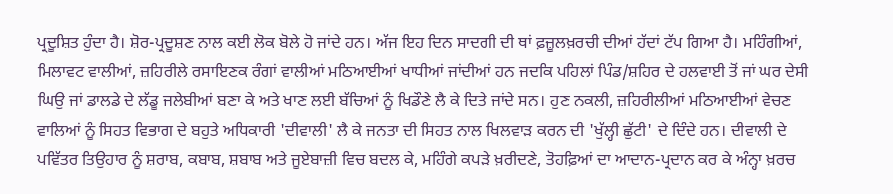ਪ੍ਰਦੂਸ਼ਿਤ ਹੁੰਦਾ ਹੈ। ਸ਼ੋਰ-ਪ੍ਰਦੂਸ਼ਣ ਨਾਲ ਕਈ ਲੋਕ ਬੋਲੇ ਹੋ ਜਾਂਦੇ ਹਨ। ਅੱਜ ਇਹ ਦਿਨ ਸਾਦਗੀ ਦੀ ਥਾਂ ਫ਼ਜ਼ੂਲਖ਼ਰਚੀ ਦੀਆਂ ਹੱਦਾਂ ਟੱਪ ਗਿਆ ਹੈ। ਮਹਿੰਗੀਆਂ, ਮਿਲਾਵਟ ਵਾਲੀਆਂ, ਜ਼ਹਿਰੀਲੇ ਰਸਾਇਣਕ ਰੰਗਾਂ ਵਾਲੀਆਂ ਮਠਿਆਈਆਂ ਖਾਧੀਆਂ ਜਾਂਦੀਆਂ ਹਨ ਜਦਕਿ ਪਹਿਲਾਂ ਪਿੰਡ/ਸ਼ਹਿਰ ਦੇ ਹਲਵਾਈ ਤੋਂ ਜਾਂ ਘਰ ਦੇਸੀ ਘਿਉ ਜਾਂ ਡਾਲਡੇ ਦੇ ਲੱਡੂ ਜਲੇਬੀਆਂ ਬਣਾ ਕੇ ਅਤੇ ਖਾਣ ਲਈ ਬੱਚਿਆਂ ਨੂੰ ਖਿਡੌਣੇ ਲੈ ਕੇ ਦਿਤੇ ਜਾਂਦੇ ਸਨ। ਹੁਣ ਨਕਲੀ, ਜ਼ਹਿਰੀਲੀਆਂ ਮਠਿਆਈਆਂ ਵੇਚਣ ਵਾਲਿਆਂ ਨੂੰ ਸਿਹਤ ਵਿਭਾਗ ਦੇ ਬਹੁਤੇ ਅਧਿਕਾਰੀ 'ਦੀਵਾਲੀ' ਲੈ ਕੇ ਜਨਤਾ ਦੀ ਸਿਹਤ ਨਾਲ ਖਿਲਵਾੜ ਕਰਨ ਦੀ 'ਖੁੱਲ੍ਹੀ ਛੁੱਟੀ' ਦੇ ਦਿੰਦੇ ਹਨ। ਦੀਵਾਲੀ ਦੇ ਪਵਿੱਤਰ ਤਿਉਹਾਰ ਨੂੰ ਸ਼ਰਾਬ, ਕਬਾਬ, ਸ਼ਬਾਬ ਅਤੇ ਜੂਏਬਾਜ਼ੀ ਵਿਚ ਬਦਲ ਕੇ, ਮਹਿੰਗੇ ਕਪੜੇ ਖ਼ਰੀਦਣੇ, ਤੋਹਫ਼ਿਆਂ ਦਾ ਆਦਾਨ-ਪ੍ਰਦਾਨ ਕਰ ਕੇ ਅੰਨ੍ਹਾ ਖ਼ਰਚ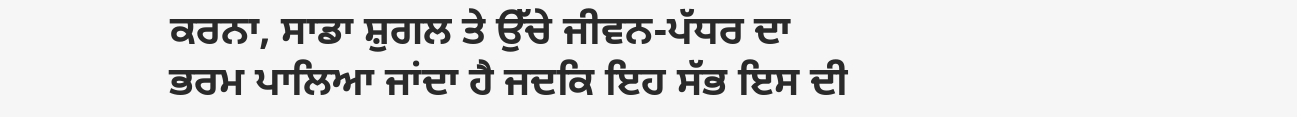ਕਰਨਾ, ਸਾਡਾ ਸ਼ੁਗਲ ਤੇ ਉੱਚੇ ਜੀਵਨ-ਪੱਧਰ ਦਾ ਭਰਮ ਪਾਲਿਆ ਜਾਂਦਾ ਹੈ ਜਦਕਿ ਇਹ ਸੱਭ ਇਸ ਦੀ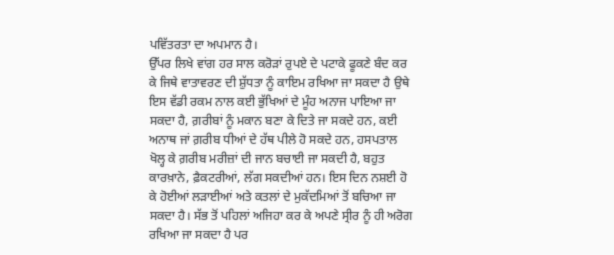ਪਵਿੱਤਰਤਾ ਦਾ ਅਪਮਾਨ ਹੈ।
ਉੱਪਰ ਲਿਖੇ ਵਾਂਗ ਹਰ ਸਾਲ ਕਰੋੜਾਂ ਰੁਪਏ ਦੇ ਪਟਾਕੇ ਫੂਕਣੇ ਬੰਦ ਕਰ ਕੇ ਜਿਥੇ ਵਾਤਾਵਰਣ ਦੀ ਸ਼ੁੱਧਤਾ ਨੂੰ ਕਾਇਮ ਰਖਿਆ ਜਾ ਸਕਦਾ ਹੈ ਉਥੇ ਇਸ ਵੱਡੀ ਰਕਮ ਨਾਲ ਕਈ ਭੁੱਖਿਆਂ ਦੇ ਮੂੰਹ ਅਨਾਜ ਪਾਇਆ ਜਾ ਸਕਦਾ ਹੈ, ਗ਼ਰੀਬਾਂ ਨੂੰ ਮਕਾਨ ਬਣਾ ਕੇ ਦਿਤੇ ਜਾ ਸਕਦੇ ਹਨ, ਕਈ ਅਨਾਥ ਜਾਂ ਗ਼ਰੀਬ ਧੀਆਂ ਦੇ ਹੱਥ ਪੀਲੇ ਹੋ ਸਕਦੇ ਹਨ, ਹਸਪਤਾਲ ਖੋਲ੍ਹ ਕੇ ਗ਼ਰੀਬ ਮਰੀਜ਼ਾਂ ਦੀ ਜਾਨ ਬਚਾਈ ਜਾ ਸਕਦੀ ਹੈ, ਬਹੁਤ ਕਾਰਖ਼ਾਨੇ, ਫ਼ੈਕਟਰੀਆਂ, ਲੱਗ ਸਕਦੀਆਂ ਹਨ। ਇਸ ਦਿਨ ਨਸ਼ਈ ਹੋ ਕੇ ਹੋਈਆਂ ਲੜਾਈਆਂ ਅਤੇ ਕਤਲਾਂ ਦੇ ਮੁਕੱਦਮਿਆਂ ਤੋਂ ਬਚਿਆ ਜਾ ਸਕਦਾ ਹੈ। ਸੱਭ ਤੋਂ ਪਹਿਲਾਂ ਅਜਿਹਾ ਕਰ ਕੇ ਅਪਣੇ ਸ੍ਰੀਰ ਨੂੰ ਹੀ ਅਰੋਗ ਰਖਿਆ ਜਾ ਸਕਦਾ ਹੈ ਪਰ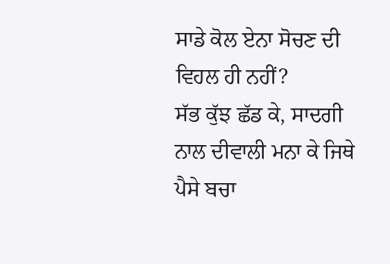ਸਾਡੇ ਕੋਲ ਏਨਾ ਸੋਚਣ ਦੀ ਵਿਹਲ ਹੀ ਨਹੀਂ?
ਸੱਭ ਕੁੱਝ ਛੱਡ ਕੇ, ਸਾਦਗੀ ਨਾਲ ਦੀਵਾਲੀ ਮਨਾ ਕੇ ਜਿਥੇ ਪੈਸੇ ਬਚਾ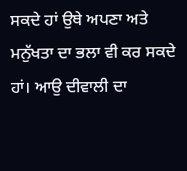ਸਕਦੇ ਹਾਂ ਉਥੇ ਅਪਣਾ ਅਤੇ ਮਨੁੱਖਤਾ ਦਾ ਭਲਾ ਵੀ ਕਰ ਸਕਦੇ ਹਾਂ। ਆਉ ਦੀਵਾਲੀ ਦਾ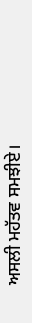ਅਸਲੀ ਮਹੱਤਵ ਸਮਝੀਏ।